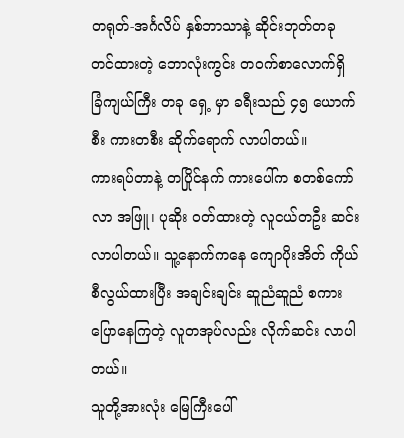တရုတ်-အင်္ဂလိပ် နှစ်ဘာသာနဲ့ ဆိုင်းဘုတ်တခု တင်ထားတဲ့ ဘောလုံးကွင်း တဝက်စာလောက်ရှိ ခြံကျယ်ကြီး တခု ရှေ့ မှာ ခရီးသည် ၄၅ ယောက်စီး ကားတစီး ဆိုက်ရောက် လာပါတယ်။
ကားရပ်တာနဲ့ တပြိုင်နက် ကားပေါ်က စတစ်ကော်လာ အဖြူ၊ ပုဆိုး ဝတ်ထားတဲ့ လူငယ်တဦး ဆင်းလာပါတယ်။ သူ့နောက်ကနေ ကျောပိုးအိတ် ကိုယ်စီလွယ်ထားပြီး အချင်းချင်း ဆူညံဆူညံ စကားပြောနေကြတဲ့ လူတအုပ်လည်း လိုက်ဆင်း လာပါတယ်။
သူတို့အားလုံး မြေကြီးပေါ်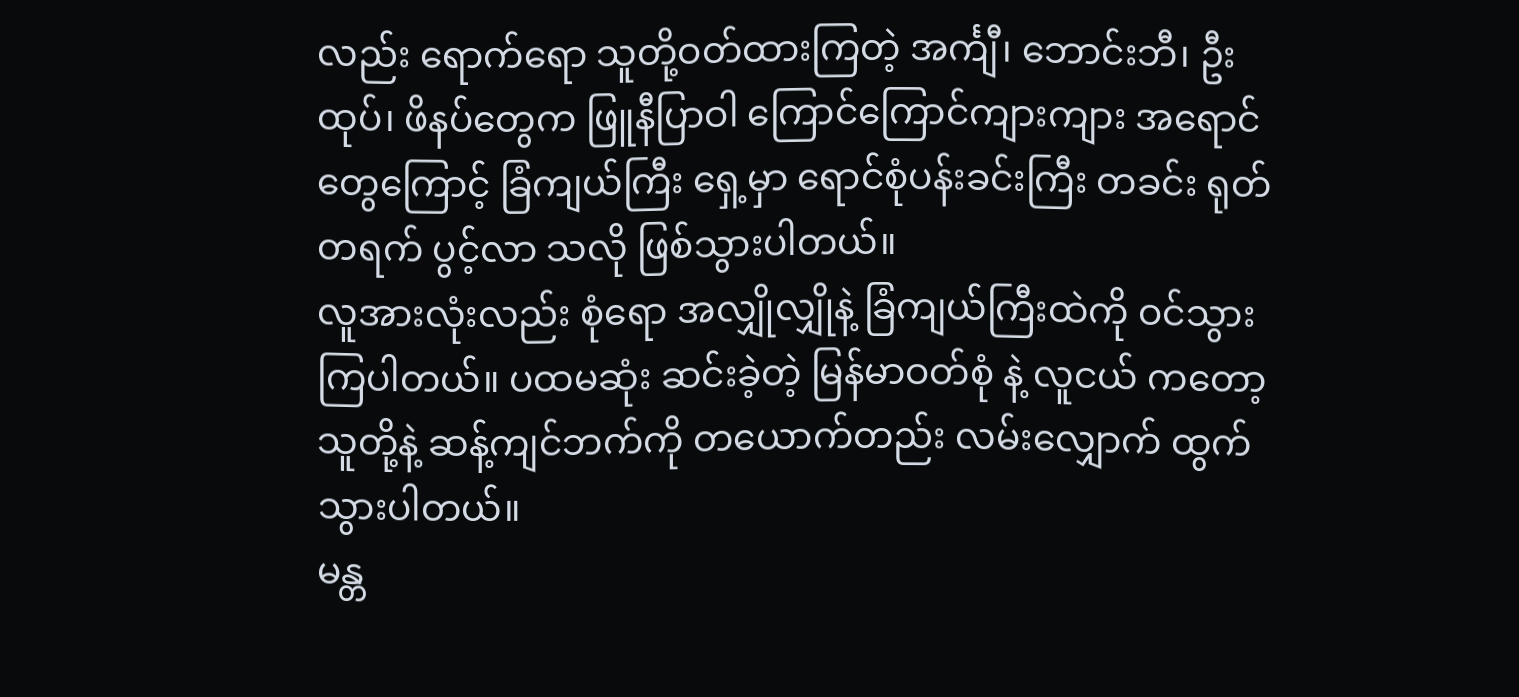လည်း ရောက်ရော သူတို့ဝတ်ထားကြတဲ့ အင်္ကျီ၊ ဘောင်းဘီ၊ ဦးထုပ်၊ ဖိနပ်တွေက ဖြူနီပြာဝါ ကြောင်ကြောင်ကျားကျား အရောင်တွေကြောင့် ခြံကျယ်ကြီး ရှေ့မှာ ရောင်စုံပန်းခင်းကြီး တခင်း ရုတ်တရက် ပွင့်လာ သလို ဖြစ်သွားပါတယ်။
လူအားလုံးလည်း စုံရော အလျှိုလျှိုနဲ့ ခြံကျယ်ကြီးထဲကို ဝင်သွားကြပါတယ်။ ပထမဆုံး ဆင်းခဲ့တဲ့ မြန်မာဝတ်စုံ နဲ့ လူငယ် ကတော့ သူတို့နဲ့ ဆန့်ကျင်ဘက်ကို တယောက်တည်း လမ်းလျှောက် ထွက်သွားပါတယ်။
မန္တ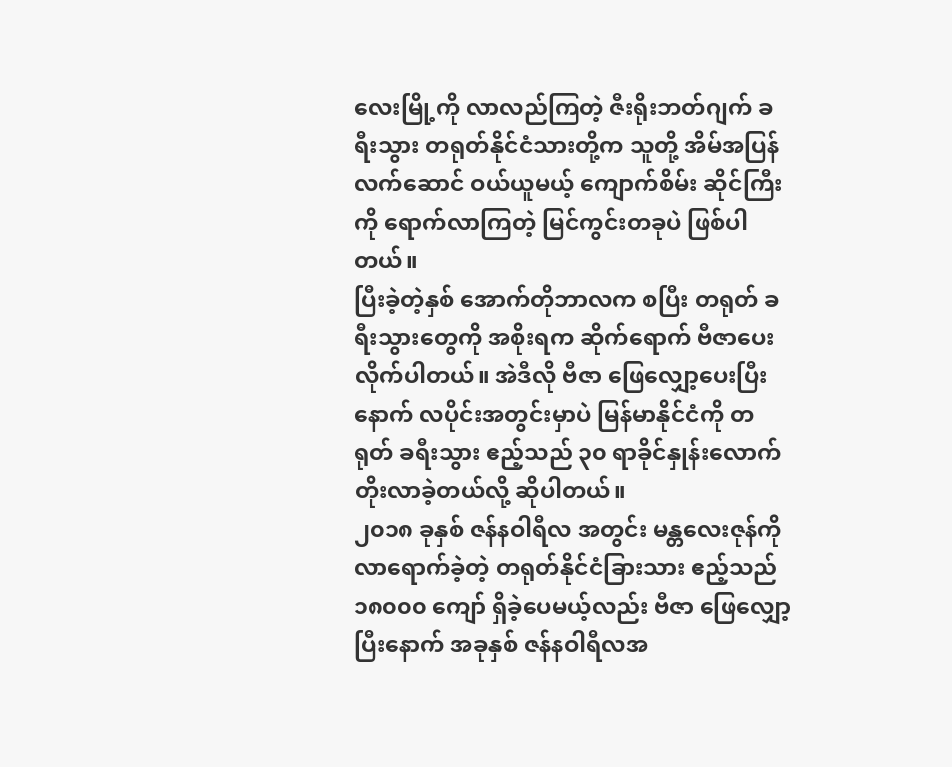လေးမြို့ကို လာလည်ကြတဲ့ ဇီးရိုးဘတ်ဂျက် ခရီးသွား တရုတ်နိုင်ငံသားတို့က သူတို့ အိမ်အပြန် လက်ဆောင် ဝယ်ယူမယ့် ကျောက်စိမ်း ဆိုင်ကြီးကို ရောက်လာကြတဲ့ မြင်ကွင်းတခုပဲ ဖြစ်ပါတယ်။
ပြီးခဲ့တဲ့နှစ် အောက်တိုဘာလက စပြီး တရုတ် ခရီးသွားတွေကို အစိုးရက ဆိုက်ရောက် ဗီဇာပေးလိုက်ပါတယ်။ အဲဒီလို ဗီဇာ ဖြေလျှော့ပေးပြီးနောက် လပိုင်းအတွင်းမှာပဲ မြန်မာနိုင်ငံကို တရုတ် ခရီးသွား ဧည့်သည် ၃၀ ရာခိုင်နှုန်းလောက် တိုးလာခဲ့တယ်လို့ ဆိုပါတယ်။
၂၀၁၈ ခုနှစ် ဇန်နဝါရီလ အတွင်း မန္တလေးဇုန်ကို လာရောက်ခဲ့တဲ့ တရုတ်နိုင်ငံခြားသား ဧည့်သည် ၁၈၀၀၀ ကျော် ရှိခဲ့ပေမယ့်လည်း ဗီဇာ ဖြေလျှော့ပြီးနောက် အခုနှစ် ဇန်နဝါရီလအ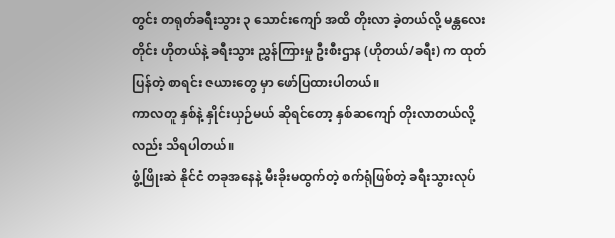တွင်း တရုတ်ခရီးသွား ၃ သောင်းကျော် အထိ တိုးလာ ခဲ့တယ်လို့ မန္တလေးတိုင်း ဟိုတယ်နဲ့ ခရီးသွား ညွှန်ကြားမှု ဦးစီးဌာန (ဟိုတယ်/ခရီး) က ထုတ်ပြန်တဲ့ စာရင်း ဇယားတွေ မှာ ဖော်ပြထားပါတယ်။
ကာလတူ နှစ်နဲ့ နှိုင်းယှဉ်မယ် ဆိုရင်တော့ နှစ်ဆကျော် တိုးလာတယ်လို့လည်း သိရပါတယ်။
ဖွံ့ဖြိုးဆဲ နိုင်ငံ တခုအနေနဲ့ မီးခိုးမထွက်တဲ့ စက်ရုံဖြစ်တဲ့ ခရီးသွားလုပ်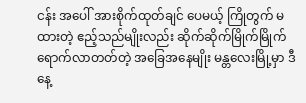ငန်း အပေါ် အားစိုက်ထုတ်ချင် ပေမယ့် ကြိုတွက် မထားတဲ့ ဧည့်သည်မျိုးလည်း ဆိုက်ဆိုက်မြိုက်မြိုက် ရောက်လာတတ်တဲ့ အခြေအနေမျိုး မန္တလေးမြို့မှာ ဒီနေ့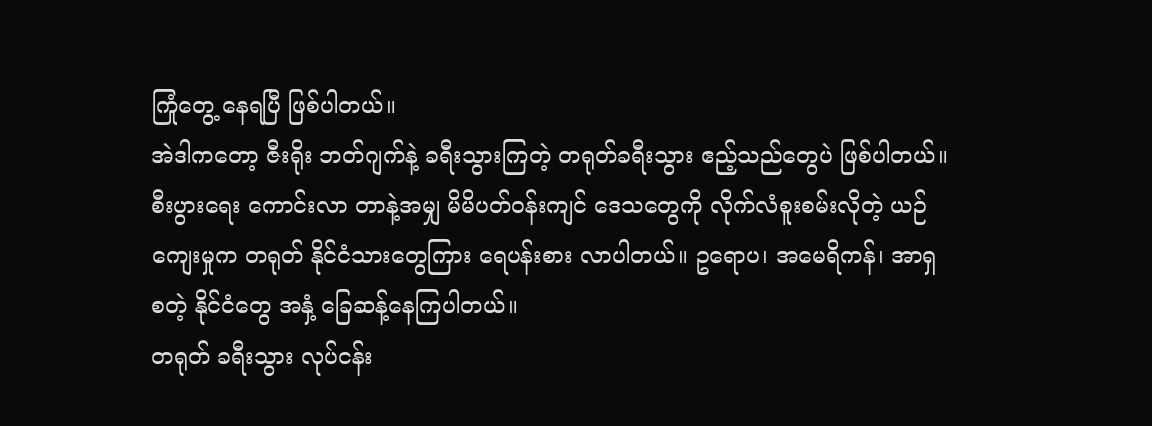ကြုံတွေ့ နေရပြီ ဖြစ်ပါတယ်။
အဲဒါကတော့ ဇီးရိုး ဘတ်ဂျက်နဲ့ ခရီးသွားကြတဲ့ တရုတ်ခရီးသွား ဧည့်သည်တွေပဲ ဖြစ်ပါတယ်။ စီးပွားရေး ကောင်းလာ တာနဲ့အမျှ မိမိပတ်ဝန်းကျင် ဒေသတွေကို လိုက်လံစူးစမ်းလိုတဲ့ ယဉ်ကျေးမှုက တရုတ် နိုင်ငံသားတွေကြား ရေပန်းစား လာပါတယ်။ ဥရောပ၊ အမေရိကန်၊ အာရှ စတဲ့ နိုင်ငံတွေ အနှံ့ ခြေဆန့်နေကြပါတယ်။
တရုတ် ခရီးသွား လုပ်ငန်း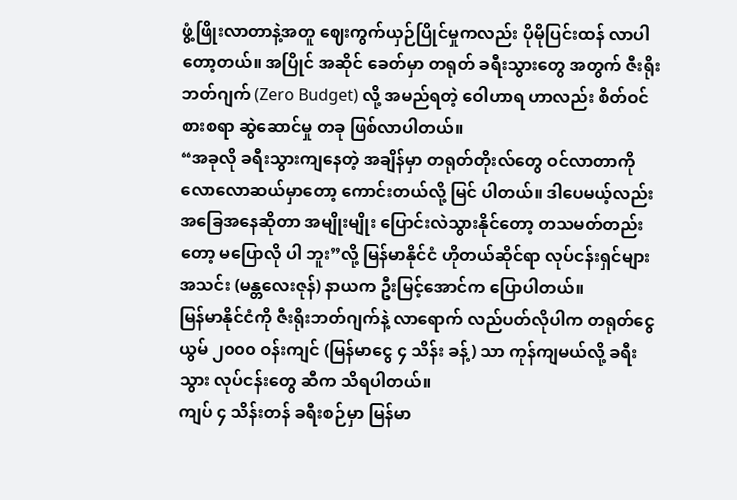ဖွံ့ဖြိုးလာတာနဲ့အတူ ဈေးကွက်ယှဉ်ပြိုင်မှုကလည်း ပိုမိုပြင်းထန် လာပါတော့တယ်။ အပြိုင် အဆိုင် ခေတ်မှာ တရုတ် ခရီးသွားတွေ အတွက် ဇီးရိုးဘတ်ဂျက် (Zero Budget) လို့ အမည်ရတဲ့ ဝေါဟာရ ဟာလည်း စိတ်ဝင်စားစရာ ဆွဲဆောင်မှု တခု ဖြစ်လာပါတယ်။
“အခုလို ခရီးသွားကျနေတဲ့ အချိန်မှာ တရုတ်တိုးလ်တွေ ဝင်လာတာကို လောလောဆယ်မှာတော့ ကောင်းတယ်လို့ မြင် ပါတယ်။ ဒါပေမယ့်လည်း အခြေအနေဆိုတာ အမျိုးမျိုး ပြောင်းလဲသွားနိုင်တော့ တသမတ်တည်းတော့ မပြောလို ပါ ဘူး”လို့ မြန်မာနိုင်ငံ ဟိုတယ်ဆိုင်ရာ လုပ်ငန်းရှင်များ အသင်း (မန္တလေးဇုန်) နာယက ဦးမြင့်အောင်က ပြောပါတယ်။
မြန်မာနိုင်ငံကို ဇီးရိုးဘတ်ဂျက်နဲ့ လာရောက် လည်ပတ်လိုပါက တရုတ်ငွေ ယွမ် ၂၀၀၀ ဝန်းကျင် (မြန်မာငွေ ၄ သိန်း ခန့်) သာ ကုန်ကျမယ်လို့ ခရီးသွား လုပ်ငန်းတွေ ဆီက သိရပါတယ်။
ကျပ် ၄ သိန်းတန် ခရီးစဉ်မှာ မြန်မာ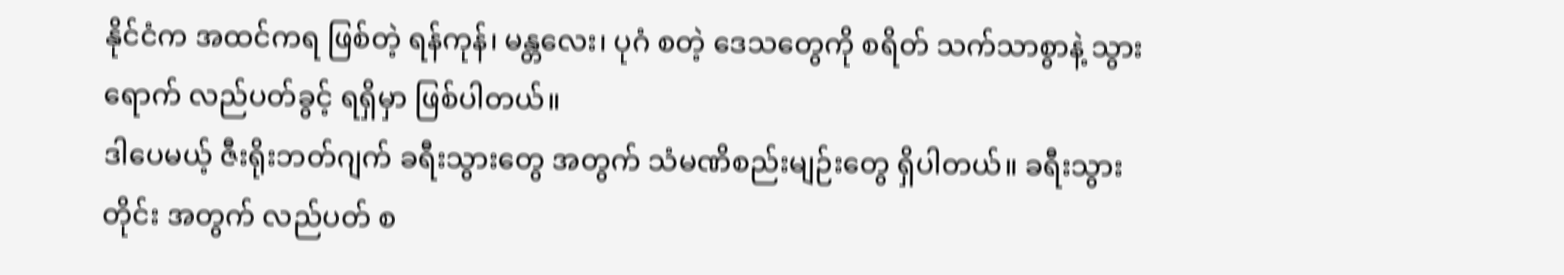နိုင်ငံက အထင်ကရ ဖြစ်တဲ့ ရန်ကုန်၊ မန္တလေး၊ ပုဂံ စတဲ့ ဒေသတွေကို စရိတ် သက်သာစွာနဲ့ သွားရောက် လည်ပတ်ခွင့် ရရှိမှာ ဖြစ်ပါတယ်။
ဒါပေမယ့် ဇီးရိုးဘတ်ဂျက် ခရီးသွားတွေ အတွက် သံမဏိစည်းမျဉ်းတွေ ရှိပါတယ်။ ခရီးသွားတိုင်း အတွက် လည်ပတ် စ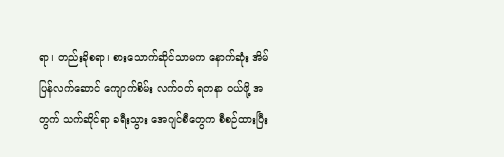ရာ၊ တည်းခိုစရာ၊ စားသောက်ဆိုင်သာမက နောက်ဆုံး အိမ်ပြန်လက်ဆောင် ကျောက်စိမ်း လက်ဝတ် ရတနာ ဝယ်ဖို့ အတွက် သက်ဆိုင်ရာ ခရီးသွား အေဂျင်စီတွေက စီစဉ်ထားပြီး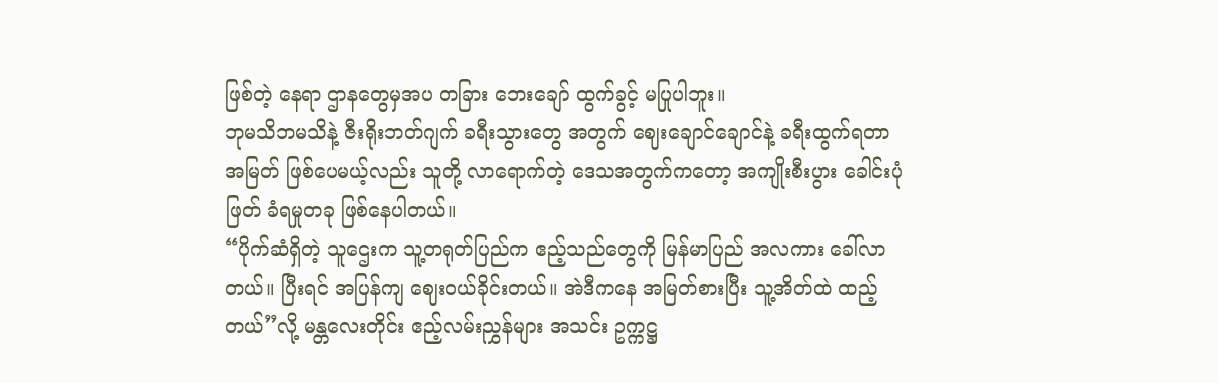ဖြစ်တဲ့ နေရာ ဌာနတွေမှအပ တခြား ဘေးချော် ထွက်ခွင့် မပြုပါဘူး။
ဘုမသိဘမသိနဲ့ ဇီးရိုးဘတ်ဂျက် ခရီးသွားတွေ အတွက် ဈေးချောင်ချောင်နဲ့ ခရီးထွက်ရတာ အမြတ် ဖြစ်ပေမယ့်လည်း သူတို့ လာရောက်တဲ့ ဒေသအတွက်ကတော့ အကျိုးစီးပွား ခေါင်းပုံဖြတ် ခံရမှုတခု ဖြစ်နေပါတယ်။
“ပိုက်ဆံရှိတဲ့ သူဌေးက သူ့တရုတ်ပြည်က ဧည့်သည်တွေကို မြန်မာပြည် အလကား ခေါ်လာတယ်။ ပြီးရင် အပြန်ကျ ဈေးဝယ်ခိုင်းတယ်။ အဲဒီကနေ အမြတ်စားပြီး သူ့အိတ်ထဲ ထည့်တယ်”လို့ မန္တလေးတိုင်း ဧည့်လမ်းညွှန်များ အသင်း ဥက္ကဋ္ဌ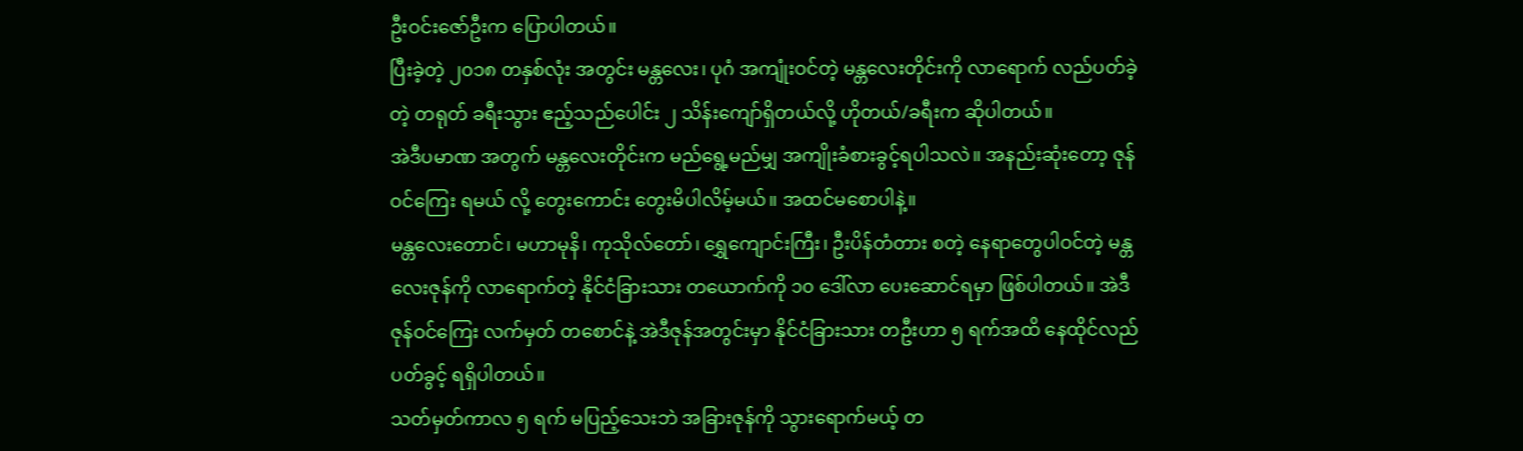ဦးဝင်းဇော်ဦးက ပြောပါတယ်။
ပြီးခဲ့တဲ့ ၂၀၁၈ တနှစ်လုံး အတွင်း မန္တလေး၊ ပုဂံ အကျုံးဝင်တဲ့ မန္တလေးတိုင်းကို လာရောက် လည်ပတ်ခဲ့တဲ့ တရုတ် ခရီးသွား ဧည့်သည်ပေါင်း ၂ သိန်းကျော်ရှိတယ်လို့ ဟိုတယ်/ခရီးက ဆိုပါတယ်။
အဲဒီပမာဏ အတွက် မန္တလေးတိုင်းက မည်ရွေ့မည်မျှ အကျိုးခံစားခွင့်ရပါသလဲ။ အနည်းဆုံးတော့ ဇုန်ဝင်ကြေး ရမယ် လို့ တွေးကောင်း တွေးမိပါလိမ့်မယ်။ အထင်မစောပါနဲ့။
မန္တလေးတောင်၊ မဟာမုနိ၊ ကုသိုလ်တော်၊ ရွှေကျောင်းကြီး၊ ဦးပိန်တံတား စတဲ့ နေရာတွေပါဝင်တဲ့ မန္တလေးဇုန်ကို လာရောက်တဲ့ နိုင်ငံခြားသား တယောက်ကို ၁၀ ဒေါ်လာ ပေးဆောင်ရမှာ ဖြစ်ပါတယ်။ အဲဒီ ဇုန်ဝင်ကြေး လက်မှတ် တစောင်နဲ့ အဲဒီဇုန်အတွင်းမှာ နိုင်ငံခြားသား တဦးဟာ ၅ ရက်အထိ နေထိုင်လည်ပတ်ခွင့် ရရှိပါတယ်။
သတ်မှတ်ကာလ ၅ ရက် မပြည့်သေးဘဲ အခြားဇုန်ကို သွားရောက်မယ့် တ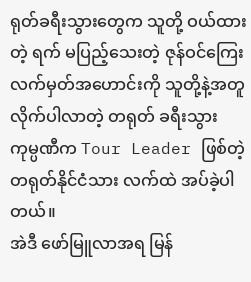ရုတ်ခရီးသွားတွေက သူတို့ ဝယ်ထားတဲ့ ရက် မပြည့်သေးတဲ့ ဇုန်ဝင်ကြေး လက်မှတ်အဟောင်းကို သူတို့နဲ့အတူ လိုက်ပါလာတဲ့ တရုတ် ခရီးသွား ကုမ္ပဏီက Tour Leader ဖြစ်တဲ့ တရုတ်နိုင်ငံသား လက်ထဲ အပ်ခဲ့ပါတယ်။
အဲဒီ ဖော်မြူလာအရ မြန်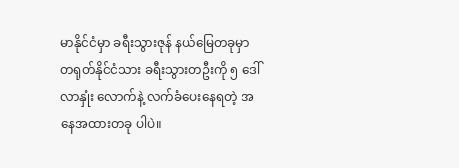မာနိုင်ငံမှာ ခရီးသွားဇုန် နယ်မြေတခုမှာ တရုတ်နိုင်ငံသား ခရီးသွားတဦးကို ၅ ဒေါ်လာနှုံး လောက်နဲ့ လက်ခံပေးနေရတဲ့ အနေအထားတခု ပါပဲ။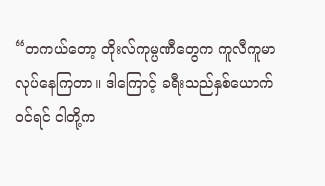“တကယ်တော့ တိုးလ်ကုမ္ပဏီတွေက ကူလီကူမာ လုပ်နေကြတာ။ ဒါကြောင့် ခရီးသည်နှစ်ယောက် ဝင်ရင် ငါတို့က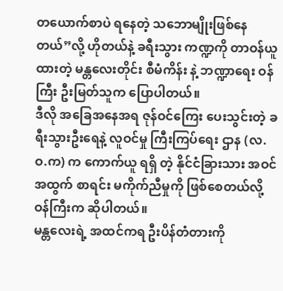တယောက်စာပဲ ရနေတဲ့ သဘောမျိုးဖြစ်နေတယ်”လို့ ဟိုတယ်နဲ့ ခရီးသွား ကဏ္ဍကို တာဝန်ယူထားတဲ့ မန္တလေးတိုင်း စီမံကိန်း နဲ့ ဘဏ္ဍာရေး ဝန်ကြီး ဦးမြတ်သူက ပြောပါတယ်။
ဒီလို အခြေအနေအရ ဇုန်ဝင်ကြေး ပေးသွင်းတဲ့ ခရီးသွားဦးရေနဲ့ လူဝင်မှု ကြီးကြပ်ရေး ဌာန (လ.ဝ.က) က ကောက်ယူ ရရှိ တဲ့ နိုင်ငံခြားသား အဝင်အထွက် စာရင်း မကိုက်ညီမှုကို ဖြစ်စေတယ်လို့ ဝန်ကြီးက ဆိုပါတယ်။
မန္တလေးရဲ့ အထင်ကရ ဦးပိန်တံတားကို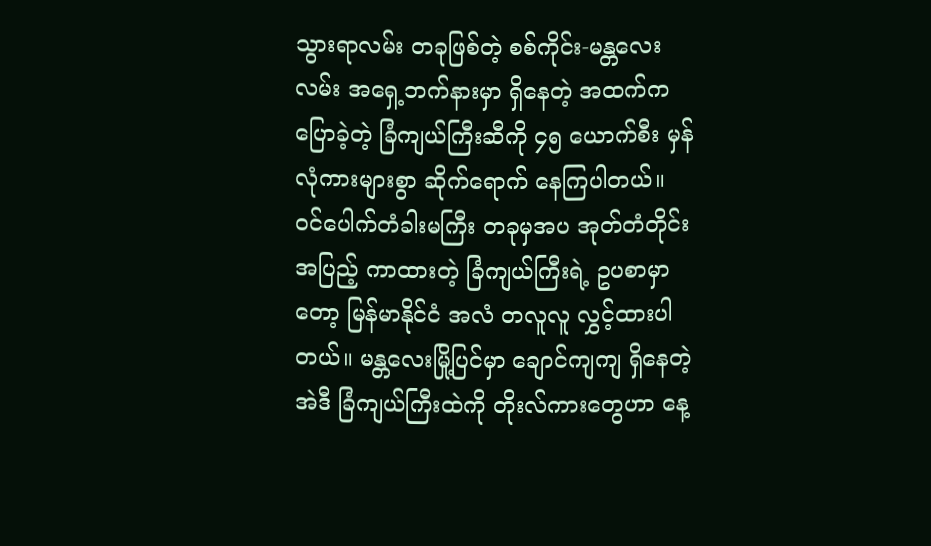သွားရာလမ်း တခုဖြစ်တဲ့ စစ်ကိုင်း-မန္တလေးလမ်း အရှေ့ဘက်နားမှာ ရှိနေတဲ့ အထက်က ပြောခဲ့တဲ့ ခြံကျယ်ကြီးဆီကို ၄၅ ယောက်စီး မှန်လုံကားများစွာ ဆိုက်ရောက် နေကြပါတယ်။
ဝင်ပေါက်တံခါးမကြီး တခုမှအပ အုတ်တံတိုင်း အပြည့် ကာထားတဲ့ ခြံကျယ်ကြီးရဲ့ ဥပစာမှာတော့ မြန်မာနိုင်ငံ အလံ တလူလူ လွှင့်ထားပါတယ်။ မန္တလေးမြို့ပြင်မှာ ချောင်ကျကျ ရှိနေတဲ့ အဲဒီ ခြံကျယ်ကြီးထဲကို တိုးလ်ကားတွေဟာ နေ့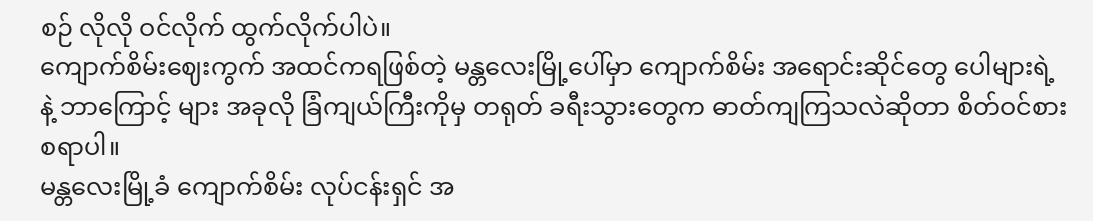စဉ် လိုလို ဝင်လိုက် ထွက်လိုက်ပါပဲ။
ကျောက်စိမ်းဈေးကွက် အထင်ကရဖြစ်တဲ့ မန္တလေးမြို့ပေါ်မှာ ကျောက်စိမ်း အရောင်းဆိုင်တွေ ပေါများရဲ့နဲ့ ဘာကြောင့် များ အခုလို ခြံကျယ်ကြီးကိုမှ တရုတ် ခရီးသွားတွေက ဓာတ်ကျကြသလဲဆိုတာ စိတ်ဝင်စားစရာပါ။
မန္တလေးမြို့ခံ ကျောက်စိမ်း လုပ်ငန်းရှင် အ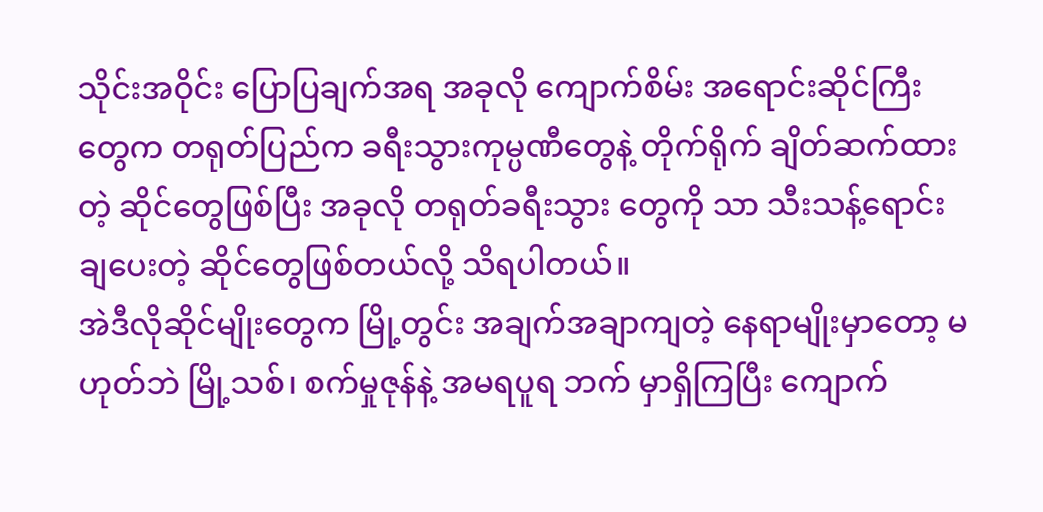သိုင်းအဝိုင်း ပြောပြချက်အရ အခုလို ကျောက်စိမ်း အရောင်းဆိုင်ကြီးတွေက တရုတ်ပြည်က ခရီးသွားကုမ္ပဏီတွေနဲ့ တိုက်ရိုက် ချိတ်ဆက်ထားတဲ့ ဆိုင်တွေဖြစ်ပြီး အခုလို တရုတ်ခရီးသွား တွေကို သာ သီးသန့်ရောင်းချပေးတဲ့ ဆိုင်တွေဖြစ်တယ်လို့ သိရပါတယ်။
အဲဒီလိုဆိုင်မျိုးတွေက မြို့တွင်း အချက်အချာကျတဲ့ နေရာမျိုးမှာတော့ မဟုတ်ဘဲ မြို့သစ်၊ စက်မှုဇုန်နဲ့ အမရပူရ ဘက် မှာရှိကြပြီး ကျောက်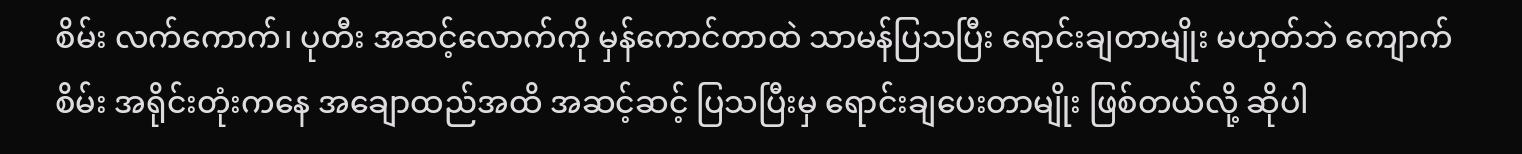စိမ်း လက်ကောက်၊ ပုတီး အဆင့်လောက်ကို မှန်ကောင်တာထဲ သာမန်ပြသပြီး ရောင်းချတာမျိုး မဟုတ်ဘဲ ကျောက်စိမ်း အရိုင်းတုံးကနေ အချောထည်အထိ အဆင့်ဆင့် ပြသပြီးမှ ရောင်းချပေးတာမျိုး ဖြစ်တယ်လို့ ဆိုပါ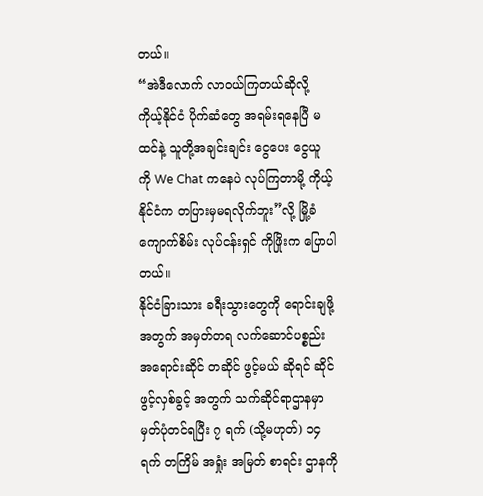တယ်။
“အဲဒီလောက် လာဝယ်ကြတယ်ဆိုလို့ ကိုယ့်နိုင်ငံ ပိုက်ဆံတွေ အရမ်းရနေပြီ မထင်နဲ့ သူတို့အချင်းချင်း ငွေပေး ငွေယူ ကို We Chat ကနေပဲ လုပ်ကြတာမို့ ကိုယ့်နိုင်ငံက တပြားမှမရလိုက်ဘူး”လို့ မြို့ခံ ကျောက်စိမ်း လုပ်ငန်းရှင် ကိုဖြိုးက ပြောပါတယ်။
နိုင်ငံခြားသား ခရီးသွားတွေကို ရောင်းချဖို့ အတွက် အမှတ်တရ လက်ဆောင်ပစ္စည်း အရောင်းဆိုင် တဆိုင် ဖွင့်မယ် ဆိုရင် ဆိုင်ဖွင့်လှစ်ခွင့် အတွက် သက်ဆိုင်ရာဌာနမှာ မှတ်ပုံတင်ရပြီး ၇ ရက် (သို့မဟုတ်) ၁၄ ရက် တကြိမ် အရှုံး အမြတ် စာရင်း ဌာနကို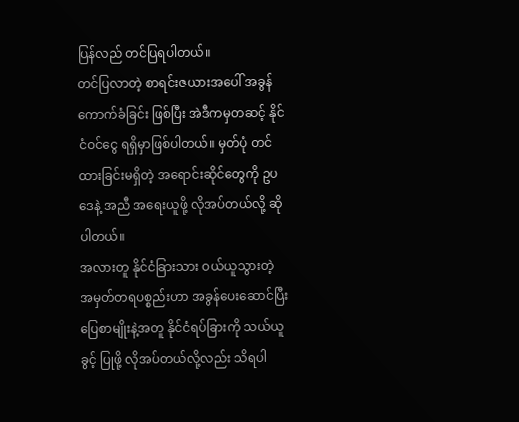ပြန်လည် တင်ပြရပါတယ်။
တင်ပြလာတဲ့ စာရင်းဇယားအပေါ် အခွန်ကောက်ခံခြင်း ဖြစ်ပြီး အဲဒီကမှတဆင့် နိုင်ငံဝင်ငွေ ရရှိမှာဖြစ်ပါတယ်။ မှတ်ပုံ တင်ထားခြင်းမရှိတဲ့ အရောင်းဆိုင်တွေကို ဥပဒေနဲ့ အညီ အရေးယူဖို့ လိုအပ်တယ်လို့ ဆိုပါတယ်။
အလားတူ နိုင်ငံခြားသား ဝယ်ယူသွားတဲ့ အမှတ်တရပစ္စည်းဟာ အခွန်ပေးဆောင်ပြီး ပြေစာမျိုးနဲ့အတူ နိုင်ငံရပ်ခြားကို သယ်ယူခွင့် ပြုဖို့ လိုအပ်တယ်လို့လည်း သိရပါ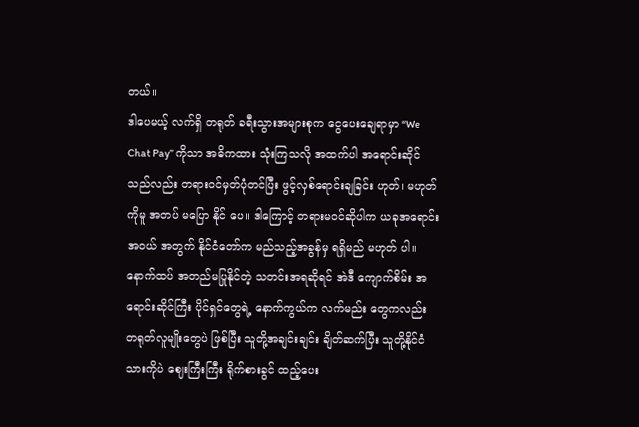တယ်။
ဒါပေမယ့် လက်ရှိ တရုတ် ခရီးသွားအများစုက ငွေပေးချေရာမှာ “We Chat Pay” ကိုသာ အဓိကထား သုံးကြသလို အထက်ပါ အရောင်းဆိုင်သည်လည်း တရားဝင်မှတ်ပုံတင်ပြီး ဖွင့်လှစ်ရောင်းချခြင်း ဟုတ်၊ မဟုတ်ကိုမူ အတပ် မပြော နိုင် ပေ။ ဒါကြောင့် တရားမဝင်ဆိုပါက ယခုအရောင်းအဝယ် အတွက် နိုင်ငံတော်က မည်သည့်အခွန်မှ ရရှိမည် မဟုတ် ပါ။
နောက်ထပ် အတည်မပြုနိုင်တဲ့ သတင်းအရဆိုရင် အဲဒီ ကျောက်စိမ်း အရောင်းဆိုင်ကြီး ပိုင်ရှင်တွေရဲ့ နောက်ကွယ်က လက်မည်း တွေကလည်း တရုတ်လူမျိုးတွေပဲ ဖြစ်ပြီး သူတို့အချင်းချင်း ချိတ်ဆက်ပြီး သူတို့နိုင်ငံသားကိုပဲ ဈေးကြီးကြီး ရိုက်စားခွင် ထည့်ပေး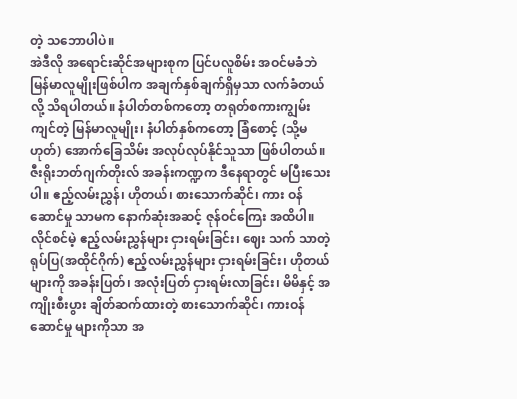တဲ့ သဘောပါပဲ။
အဲဒီလို အရောင်းဆိုင်အများစုက ပြင်ပလူစိမ်း အဝင်မခံဘဲ မြန်မာလူမျိုးဖြစ်ပါက အချက်နှစ်ချက်ရှိမှသာ လက်ခံတယ် လို့ သိရပါတယ်။ နံပါတ်တစ်ကတော့ တရုတ်စကားကျွမ်းကျင်တဲ့ မြန်မာလူမျိုး၊ နံပါတ်နှစ်ကတော့ ခြံစောင့် (သို့မဟုတ်) အောက်ခြေသိမ်း အလုပ်လုပ်နိုင်သူသာ ဖြစ်ပါတယ်။
ဇီးရိုးဘတ်ဂျက်တိုးလ် အခန်းကဏ္ဍက ဒီနေရာတွင် မပြီးသေးပါ။ ဧည့်လမ်းညွှန်၊ ဟိုတယ်၊ စားသောက်ဆိုင်၊ ကား ဝန်ဆောင်မှု သာမက နောက်ဆုံးအဆင့် ဇုန်ဝင်ကြေး အထိပါ။ လိုင်စင်မဲ့ ဧည့်လမ်းညွှန်များ ငှားရမ်းခြင်း၊ ဈေး သက် သာတဲ့ ရုပ်ပြ(အထိုင်ဂိုက်) ဧည့်လမ်းညွှန်များ ငှားရမ်းခြင်း၊ ဟိုတယ်များကို အခန်းပြတ်၊ အလုံးပြတ် ငှားရမ်းလာခြင်း၊ မိမိနှင့် အကျိုးစီးပွား ချိတ်ဆက်ထားတဲ့ စားသောက်ဆိုင်၊ ကားဝန်ဆောင်မှု များကိုသာ အ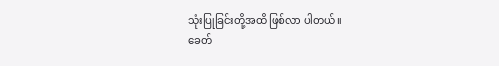သုံးပြုခြင်းတို့အထိ ဖြစ်လာ ပါတယ်။
ခေတ်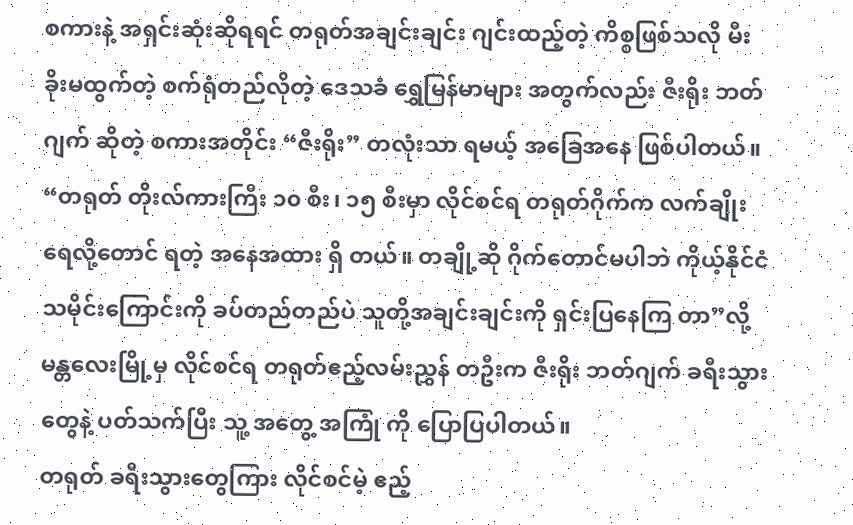စကားနဲ့ အရှင်းဆုံးဆိုရရင် တရုတ်အချင်းချင်း ဂျင်းထည့်တဲ့ ကိစ္စဖြစ်သလို မီးခိုးမထွက်တဲ့ စက်ရုံတည်လိုတဲ့ ဒေသခံ ရွှေမြန်မာများ အတွက်လည်း ဇီးရိုး ဘတ်ဂျက် ဆိုတဲ့ စကားအတိုင်း “ဇီးရိုး” တလုံးသာ ရမယ့် အခြေအနေ ဖြစ်ပါတယ်။
“တရုတ် တိုးလ်ကားကြီး ၁၀ စီး၊ ၁၅ စီးမှာ လိုင်စင်ရ တရုတ်ဂိုက်က လက်ချိုးရေလို့တောင် ရတဲ့ အနေအထား ရှိ တယ်။ တချို့ဆို ဂိုက်တောင်မပါဘဲ ကိုယ့်နိုင်ငံ သမိုင်းကြောင်းကို ခပ်တည်တည်ပဲ သူတို့အချင်းချင်းကို ရှင်းပြနေကြ တာ”လို့ မန္တလေးမြို့မှ လိုင်စင်ရ တရုတ်ဧည့်လမ်းညွှန် တဦးက ဇီးရိုး ဘတ်ဂျက် ခရီးသွားတွေနဲ့ ပတ်သက်ပြီး သူ့ အတွေ့ အကြုံ ကို ပြောပြပါတယ်။
တရုတ် ခရီးသွားတွေကြား လိုင်စင်မဲ့ ဧည့်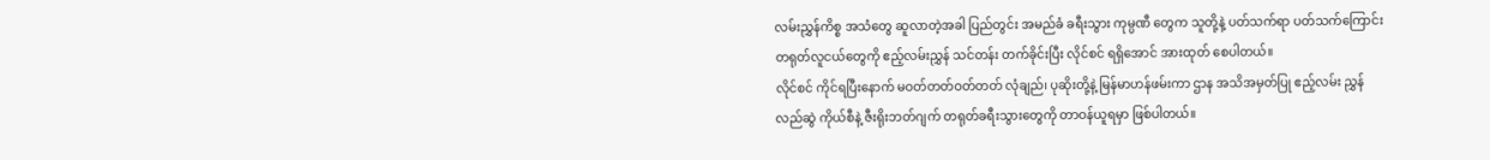လမ်းညွှန်ကိစ္စ အသံတွေ ဆူလာတဲ့အခါ ပြည်တွင်း အမည်ခံ ခရီးသွား ကုမ္ပဏီ တွေက သူတို့နဲ့ ပတ်သက်ရာ ပတ်သက်ကြောင်း တရုတ်လူငယ်တွေကို ဧည့်လမ်းညွှန် သင်တန်း တက်ခိုင်းပြီး လိုင်စင် ရရှိအောင် အားထုတ် စေပါတယ်။
လိုင်စင် ကိုင်ရပြီးနောက် မဝတ်တတ်ဝတ်တတ် လုံချည်၊ ပုဆိုးတို့နဲ့ မြန်မာဟန်ဖမ်းကာ ဌာန အသိအမှတ်ပြု ဧည့်လမ်း ညွှန် လည်ဆွဲ ကိုယ်စီနဲ့ ဇီးရိုးဘတ်ဂျက် တရုတ်ခရီးသွားတွေကို တာဝန်ယူရမှာ ဖြစ်ပါတယ်။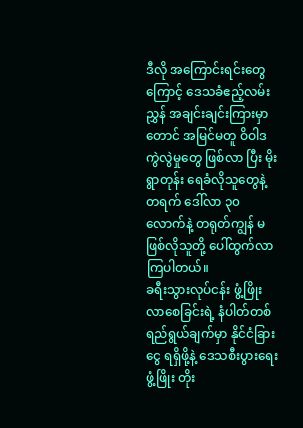ဒီလို အကြောင်းရင်းတွေကြောင့် ဒေသခံဧည့်လမ်းညွှန် အချင်းချင်းကြားမှာတောင် အမြင်မတူ ဝိဝါဒကွဲလွဲမှုတွေ ဖြစ်လာ ပြီး မိုးရွာတုန်း ရေခံလိုသူတွေနဲ့ တရက် ဒေါ်လာ ၃၀ လောက်နဲ့ တရုတ်ကျွန် မဖြစ်လိုသူတို့ ပေါ်ထွက်လာ ကြပါတယ်။
ခရီးသွားလုပ်ငန်း ဖွံ့ဖြိုးလာစေခြင်းရဲ့ နံပါတ်တစ် ရည်ရွယ်ချက်မှာ နိုင်ငံခြားငွေ ရရှိဖို့နဲ့ ဒေသစီးပွားရေး ဖွံ့ဖြိုး တိုး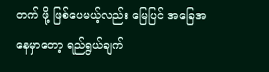တက် ဖို့ ဖြစ်ပေမယ့်လည်း မြေပြင် အခြေအနေမှာတော့ ရည်ရွယ်ချက်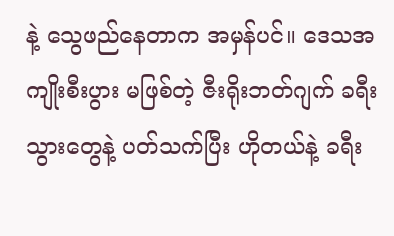နဲ့ သွေဖည်နေတာက အမှန်ပင်။ ဒေသအကျိုးစီးပွား မဖြစ်တဲ့ ဇီးရိုးဘတ်ဂျက် ခရီးသွားတွေနဲ့ ပတ်သက်ပြီး ဟိုတယ်နဲ့ ခရီး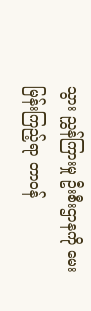သွား ညွှန်ကြားမှု ဦးစီးဌာနကို မေးမြန်းကြည့်ရာ တာဝန်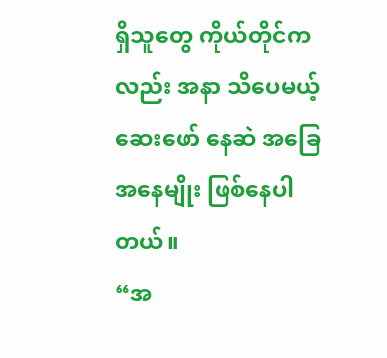ရှိသူတွေ ကိုယ်တိုင်ကလည်း အနာ သိပေမယ့် ဆေးဖော် နေဆဲ အခြေအနေမျိုး ဖြစ်နေပါတယ်။
“အ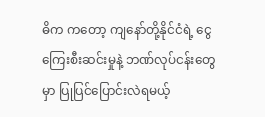ဓိက ကတော့ ကျနော်တို့နိုင်ငံရဲ့ ငွေကြေးစီးဆင်းမှုနဲ့ ဘဏ်လုပ်ငန်းတွေမှာ ပြုပြင်ပြောင်းလဲရမယ့်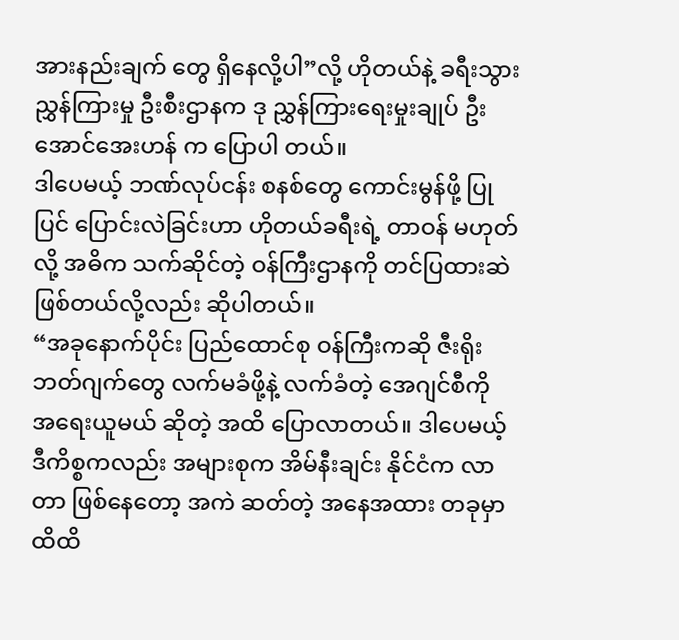အားနည်းချက် တွေ ရှိနေလို့ပါ”လို့ ဟိုတယ်နဲ့ ခရီးသွားညွှန်ကြားမှု ဦးစီးဌာနက ဒု ညွှန်ကြားရေးမှုးချုပ် ဦးအောင်အေးဟန် က ပြောပါ တယ်။
ဒါပေမယ့် ဘဏ်လုပ်ငန်း စနစ်တွေ ကောင်းမွန်ဖို့ ပြုပြင် ပြောင်းလဲခြင်းဟာ ဟိုတယ်ခရီးရဲ့ တာဝန် မဟုတ်လို့ အဓိက သက်ဆိုင်တဲ့ ဝန်ကြီးဌာနကို တင်ပြထားဆဲ ဖြစ်တယ်လို့လည်း ဆိုပါတယ်။
“အခုနောက်ပိုင်း ပြည်ထောင်စု ဝန်ကြီးကဆို ဇီးရိုးဘတ်ဂျက်တွေ လက်မခံဖို့နဲ့ လက်ခံတဲ့ အေဂျင်စီကို အရေးယူမယ် ဆိုတဲ့ အထိ ပြောလာတယ်။ ဒါပေမယ့် ဒီကိစ္စကလည်း အများစုက အိမ်နီးချင်း နိုင်ငံက လာတာ ဖြစ်နေတော့ အကဲ ဆတ်တဲ့ အနေအထား တခုမှာ ထိထိ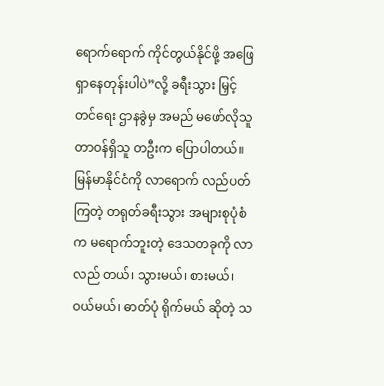ရောက်ရောက် ကိုင်တွယ်နိုင်ဖို့ အဖြေ ရှာနေတုန်းပါပဲ”လို့ ခရီးသွား မြှင့်တင်ရေး ဌာနခွဲမှ အမည် မဖော်လိုသူ တာဝန်ရှိသူ တဦးက ပြောပါတယ်။
မြန်မာနိုင်ငံကို လာရောက် လည်ပတ်ကြတဲ့ တရုတ်ခရီးသွား အများစုပုံစံက မရောက်ဘူးတဲ့ ဒေသတခုကို လာလည် တယ်၊ သွားမယ်၊ စားမယ်၊ ဝယ်မယ်၊ ဓာတ်ပုံ ရိုက်မယ် ဆိုတဲ့ သ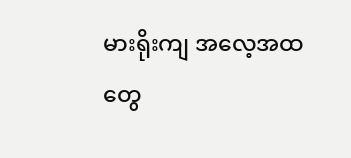မားရိုးကျ အလေ့အထတွေ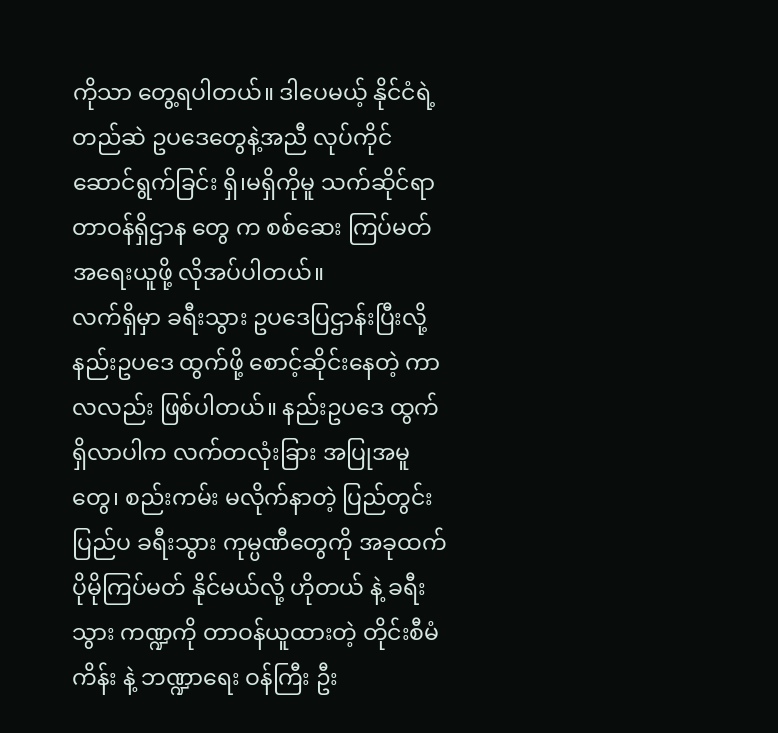ကိုသာ တွေ့ရပါတယ်။ ဒါပေမယ့် နိုင်ငံရဲ့ တည်ဆဲ ဥပဒေတွေနဲ့အညီ လုပ်ကိုင် ဆောင်ရွက်ခြင်း ရှိ၊မရှိကိုမူ သက်ဆိုင်ရာ တာဝန်ရှိဌာန တွေ က စစ်ဆေး ကြပ်မတ် အရေးယူဖို့ လိုအပ်ပါတယ်။
လက်ရှိမှာ ခရီးသွား ဥပဒေပြဌာန်းပြီးလို့ နည်းဥပဒေ ထွက်ဖို့ စောင့်ဆိုင်းနေတဲ့ ကာလလည်း ဖြစ်ပါတယ်။ နည်းဥပဒေ ထွက်ရှိလာပါက လက်တလုံးခြား အပြုအမူတွေ၊ စည်းကမ်း မလိုက်နာတဲ့ ပြည်တွင်း ပြည်ပ ခရီးသွား ကုမ္ပဏီတွေကို အခုထက် ပိုမိုကြပ်မတ် နိုင်မယ်လို့ ဟိုတယ် နဲ့ ခရီးသွား ကဏ္ဍကို တာဝန်ယူထားတဲ့ တိုင်းစီမံကိန်း နဲ့ ဘဏ္ဍာရေး ဝန်ကြီး ဦး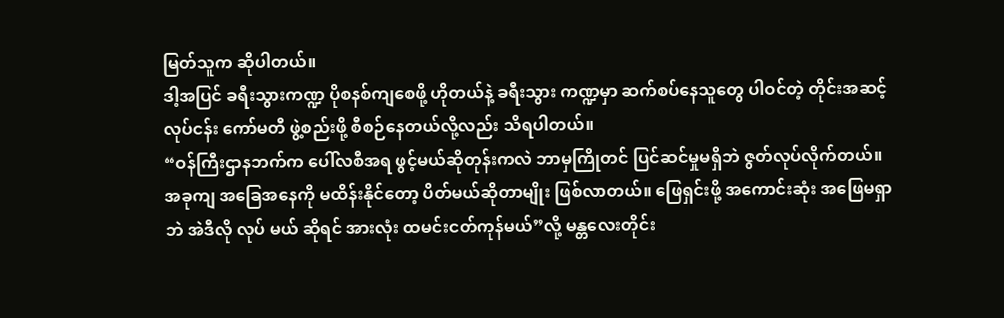မြတ်သူက ဆိုပါတယ်။
ဒါ့အပြင် ခရီးသွားကဏ္ဍ ပိုစနစ်ကျစေဖို့ ဟိုတယ်နဲ့ ခရီးသွား ကဏ္ဍမှာ ဆက်စပ်နေသူတွေ ပါဝင်တဲ့ တိုင်းအဆင့် လုပ်ငန်း ကော်မတီ ဖွဲ့စည်းဖို့ စီစဉ်နေတယ်လို့လည်း သိရပါတယ်။
“ဝန်ကြီးဌာနဘက်က ပေါ်လစီအရ ဖွင့်မယ်ဆိုတုန်းကလဲ ဘာမှကြိုတင် ပြင်ဆင်မှုမရှိဘဲ ဇွတ်လုပ်လိုက်တယ်။ အခုကျ အခြေအနေကို မထိန်းနိုင်တော့ ပိတ်မယ်ဆိုတာမျိုး ဖြစ်လာတယ်။ ဖြေရှင်းဖို့ အကောင်းဆုံး အဖြေမရှာဘဲ အဲဒီလို လုပ် မယ် ဆိုရင် အားလုံး ထမင်းငတ်ကုန်မယ်”လို့ မန္တလေးတိုင်း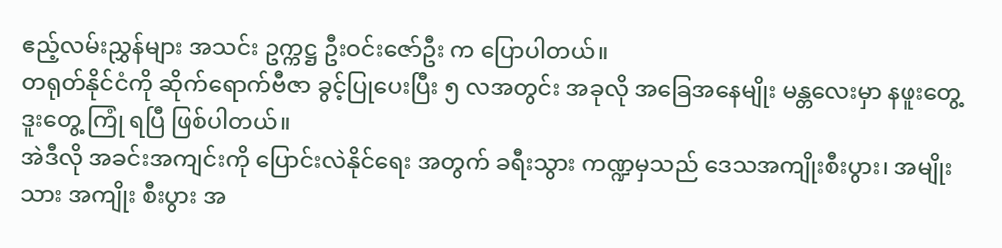ဧည့်လမ်းညွှန်များ အသင်း ဥက္ကဋ္ဌ ဦးဝင်းဇော်ဦး က ပြောပါတယ်။
တရုတ်နိုင်ငံကို ဆိုက်ရောက်ဗီဇာ ခွင့်ပြုပေးပြီး ၅ လအတွင်း အခုလို အခြေအနေမျိုး မန္တလေးမှာ နဖူးတွေ့ ဒူးတွေ့ ကြုံ ရပြီ ဖြစ်ပါတယ်။
အဲဒီလို အခင်းအကျင်းကို ပြောင်းလဲနိုင်ရေး အတွက် ခရီးသွား ကဏ္ဍမှသည် ဒေသအကျိုးစီးပွား၊ အမျိုးသား အကျိုး စီးပွား အ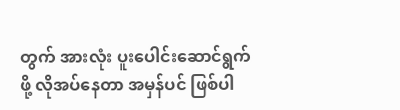တွက် အားလုံး ပူးပေါင်းဆောင်ရွက်ဖို့ လိုအပ်နေတာ အမှန်ပင် ဖြစ်ပါ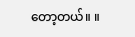တော့တယ်။ ။